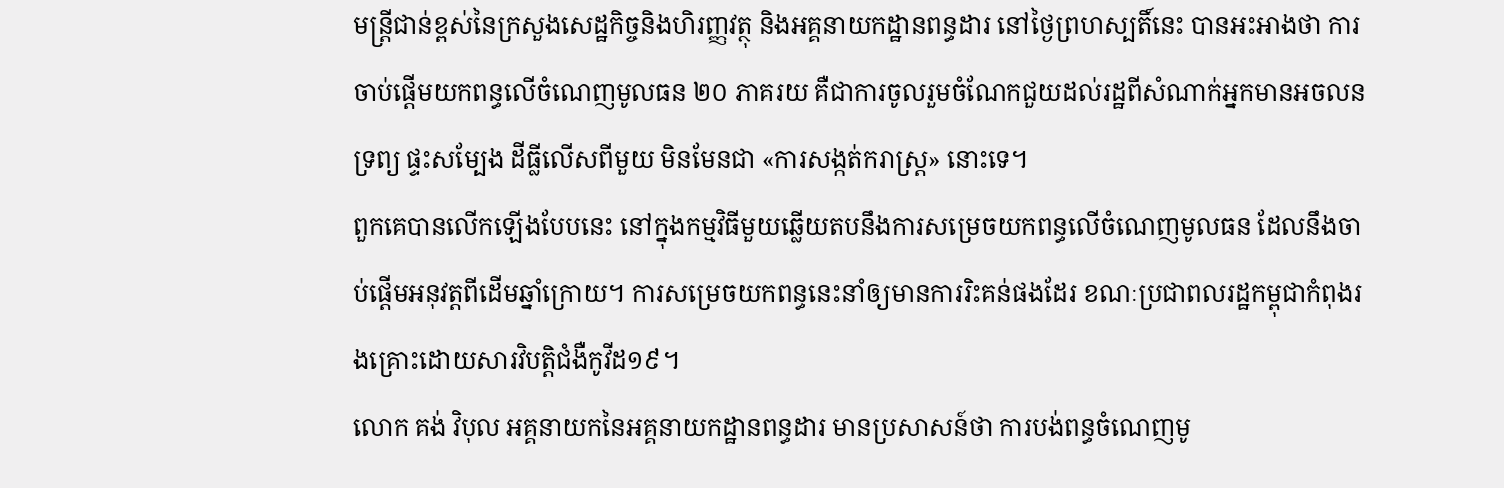មន្រ្តីជាន់ខ្ពស់នៃក្រសួងសេដ្ឋកិច្ចនិងហិរញ្ញវត្ថុ និងអគ្គនាយកដ្ឋានពន្ធដារ នៅថ្ងៃព្រហស្បតិ៍នេះ បានអះអាងថា ការចាប់ផ្តើមយកពន្ធលើចំណេញមូលធន ២០ ភាគរយ គឺជាការចូលរួមចំណែកជួយដល់រដ្ឋពីសំណាក់អ្នកមានអចលនទ្រព្យ ផ្ទះសម្បែង ដីធ្លីលើសពីមួយ មិនមែនជា «ការសង្កត់ករាស្រ្ត» នោះទេ។
ពួកគេបានលើកឡើងបែបនេះ នៅក្នុងកម្មវិធីមួយឆ្លើយតបនឹងការសម្រេចយកពន្ធលើចំណេញមូលធន ដែលនឹងចាប់ផ្តើមអនុវត្តពីដើមឆ្នាំក្រោយ។ ការសម្រេចយកពន្ធនេះនាំឲ្យមានការរិះគន់ផងដែរ ខណៈប្រជាពលរដ្ឋកម្ពុជាកំពុងរងគ្រោះដោយសារវិបត្តិជំងឺកូវីដ១៩។
លោក គង់ វិបុល អគ្គនាយកនៃអគ្គនាយកដ្ឋានពន្ធដារ មានប្រសាសន៍ថា ការបង់ពន្ធចំណេញមូ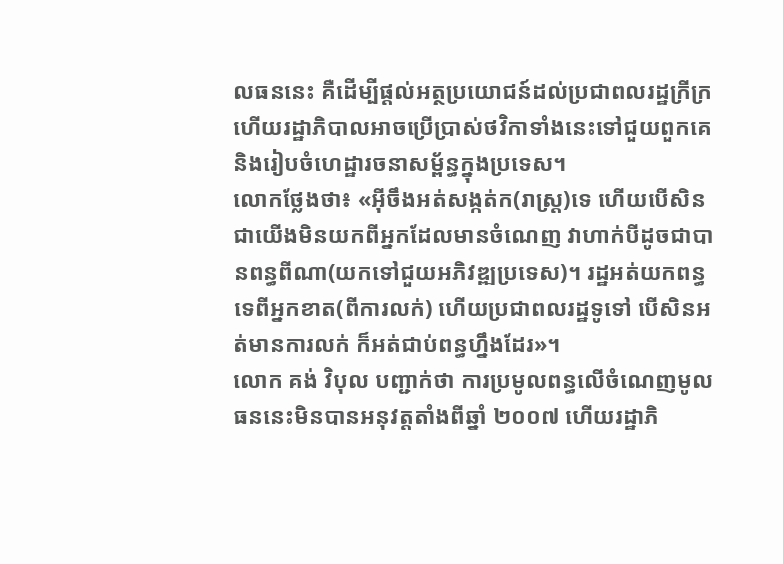លធននេះ គឺដើម្បីផ្តល់អត្ថប្រយោជន៍ដល់ប្រជាពលរដ្ឋក្រីក្រ ហើយរដ្ឋាភិបាលអាចប្រើប្រាស់ថវិកាទាំងនេះទៅជួយពួកគេ និងរៀបចំហេដ្ឋារចនាសម្ព័ន្ធក្នុងប្រទេស។
លោកថ្លែងថា៖ «អ៊ីចឹងអត់សង្កត់ក(រាស្រ្ត)ទេ ហើយបើសិនជាយើងមិនយកពីអ្នកដែលមានចំណេញ វាហាក់បីដូចជាបានពន្ធពីណា(យកទៅជួយអភិវឌ្ឍប្រទេស)។ រដ្ឋអត់យកពន្ធទេពីអ្នកខាត(ពីការលក់) ហើយប្រជាពលរដ្ឋទូទៅ បើសិនអត់មានការលក់ ក៏អត់ជាប់ពន្ធហ្នឹងដែរ»។
លោក គង់ វិបុល បញ្ជាក់ថា ការប្រមូលពន្ធលើចំណេញមូលធននេះមិនបានអនុវត្តតាំងពីឆ្នាំ ២០០៧ ហើយរដ្ឋាភិ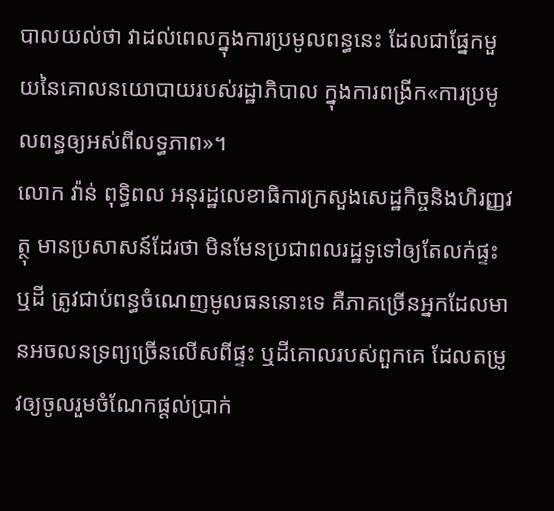បាលយល់ថា វាដល់ពេលក្នុងការប្រមូលពន្ធនេះ ដែលជាផ្នែកមួយនៃគោលនយោបាយរបស់រដ្ឋាភិបាល ក្នុងការពង្រីក«ការប្រមូលពន្ធឲ្យអស់ពីលទ្ធភាព»។
លោក វ៉ាន់ ពុទ្ធិពល អនុរដ្ឋលេខាធិការក្រសួងសេដ្ឋកិច្ចនិងហិរញ្ញវត្ថុ មានប្រសាសន៍ដែរថា មិនមែនប្រជាពលរដ្ឋទូទៅឲ្យតែលក់ផ្ទះឬដី ត្រូវជាប់ពន្ធចំណេញមូលធននោះទេ គឺភាគច្រើនអ្នកដែលមានអចលនទ្រព្យច្រើនលើសពីផ្ទះ ឬដីគោលរបស់ពួកគេ ដែលតម្រូវឲ្យចូលរួមចំណែកផ្តល់ប្រាក់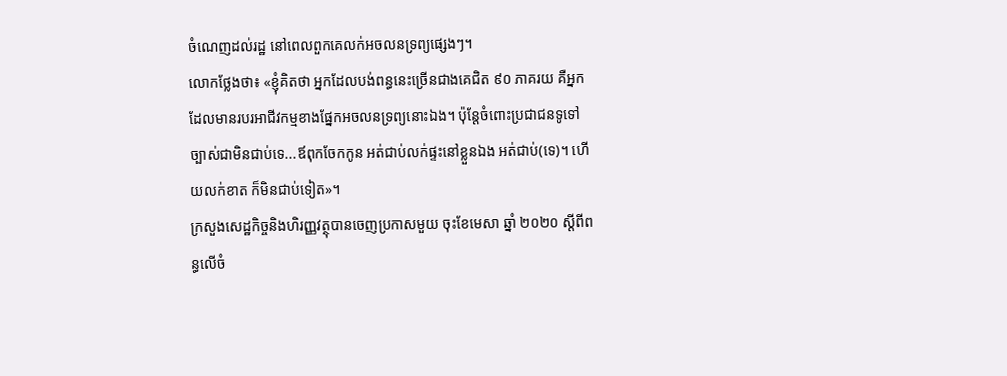ចំណេញដល់រដ្ឋ នៅពេលពួកគេលក់អចលនទ្រព្យផ្សេងៗ។
លោកថ្លែងថា៖ «ខ្ញុំគិតថា អ្នកដែលបង់ពន្ធនេះច្រើនជាងគេជិត ៩០ ភាគរយ គឺអ្នកដែលមានរបរអាជីវកម្មខាងផ្នែកអចលនទ្រព្យនោះឯង។ ប៉ុន្តែចំពោះប្រជាជនទូទៅច្បាស់ជាមិនជាប់ទេ...ឪពុកចែកកូន អត់ជាប់លក់ផ្ទះនៅខ្លួនឯង អត់ជាប់(ទេ)។ ហើយលក់ខាត ក៏មិនជាប់ទៀត»។
ក្រសួងសេដ្ឋកិច្ចនិងហិរញ្ញវត្ថុបានចេញប្រកាសមួយ ចុះខែមេសា ឆ្នាំ ២០២០ ស្តីពីពន្ធលើចំ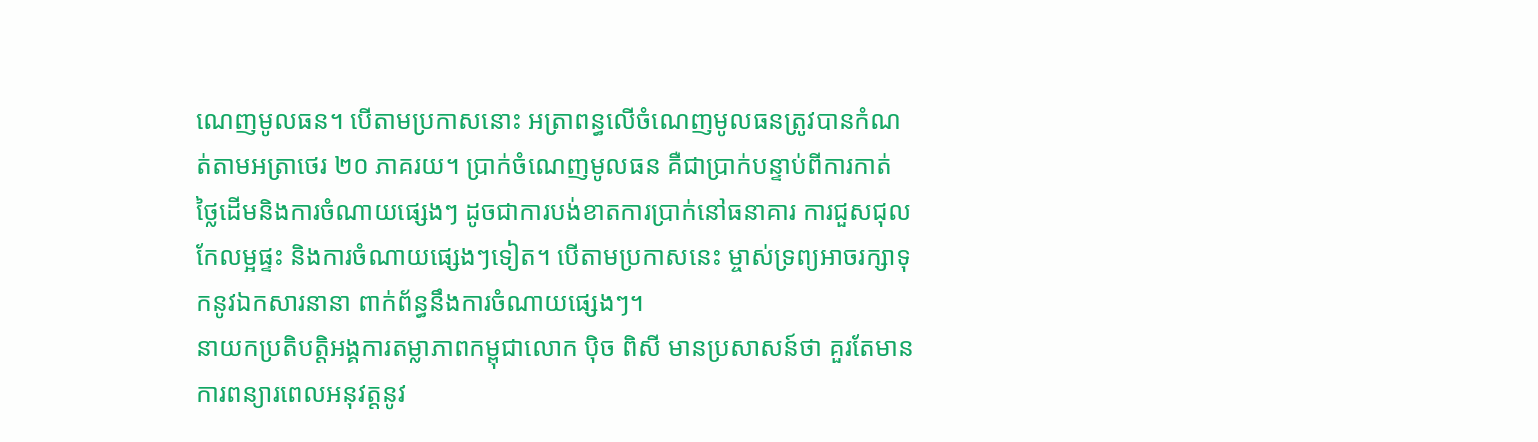ណេញមូលធន។ បើតាមប្រកាសនោះ អត្រាពន្ធលើចំណេញមូលធនត្រូវបានកំណត់តាមអត្រាថេរ ២០ ភាគរយ។ ប្រាក់ចំណេញមូលធន គឺជាប្រាក់បន្ទាប់ពីការកាត់ថ្លៃដើមនិងការចំណាយផ្សេងៗ ដូចជាការបង់ខាតការប្រាក់នៅធនាគារ ការជួសជុលកែលម្អផ្ទះ និងការចំណាយផ្សេងៗទៀត។ បើតាមប្រកាសនេះ ម្ចាស់ទ្រព្យអាចរក្សាទុកនូវឯកសារនានា ពាក់ព័ន្ធនឹងការចំណាយផ្សេងៗ។
នាយកប្រតិបត្តិអង្គការតម្លាភាពកម្ពុជាលោក ប៉ិច ពិសី មានប្រសាសន៍ថា គួរតែមានការពន្យារពេលអនុវត្តនូវ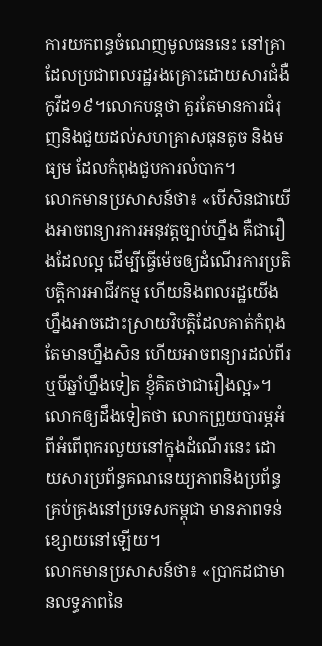ការយកពន្ធចំណេញមូលធននេះ នៅគ្រាដែលប្រជាពលរដ្ឋរងគ្រោះដោយសារជំងឺកូវីដ១៩។លោកបន្តថា គួរតែមានការជំរុញនិងជួយដល់សហគ្រាសធុនតូច និងមធ្យម ដែលកំពុងជួបការលំបាក។
លោកមានប្រសាសន៍ថា៖ «បើសិនជាយើងអាចពន្យារការអនុវត្តច្បាប់ហ្នឹង គឺជារឿងដែលល្អ ដើម្បីធ្វើម៉េចឲ្យដំណើរការប្រតិបត្តិការអាជីវកម្ម ហើយនិងពលរដ្ឋយើងហ្នឹងអាចដោះស្រាយវិបត្តិដែលគាត់កំពុងតែមានហ្នឹងសិន ហើយអាចពន្យារដល់ពីរឬបីឆ្នាំហ្នឹងទៀត ខ្ញុំគិតថាជារឿងល្អ»។
លោកឲ្យដឹងទៀតថា លោកព្រួយបារម្ភអំពីអំពើពុករលួយនៅក្នុងដំណើរនេះ ដោយសារប្រព័ន្ធគណនេយ្យភាពនិងប្រព័ន្ធគ្រប់គ្រងនៅប្រទេសកម្ពុជា មានភាពទន់ខ្សោយនៅឡើយ។
លោកមានប្រសាសន៍ថា៖ «ប្រាកដជាមានលទ្ធភាពនៃ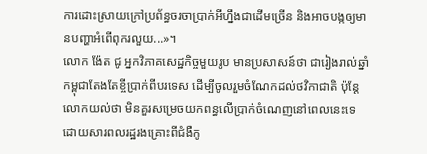ការដោះស្រាយក្រៅប្រព័ន្ធចរចាប្រាក់អីហ្នឹងជាដើមច្រើន និងអាចបង្កឲ្យមានបញ្ហាអំពើពុករលួយ...»។
លោក ង៉ែត ជូ អ្នកវិភាគសេដ្ឋកិច្ចមួយរូប មានប្រសាសន៍ថា ជារៀងរាល់ឆ្នាំកម្ពុជាតែងតែខ្ចីប្រាក់ពីបរទេស ដើម្បីចូលរួមចំណែកដល់ថវិកាជាតិ ប៉ុន្តែលោកយល់ថា មិនគួរសម្រេចយកពន្ធលើប្រាក់ចំណេញនៅពេលនេះទេ ដោយសារពលរដ្ឋរងគ្រោះពីជំងឺកូ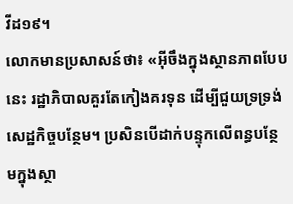វីដ១៩។
លោកមានប្រសាសន៍ថា៖ «អ៊ីចឹងក្នុងស្ថានភាពបែបនេះ រដ្ឋាភិបាលគួរតែកៀងគរទុន ដើម្បីជួយទ្រទ្រង់សេដ្ឋកិច្ចបន្ថែម។ ប្រសិនបើដាក់បន្ទុកលើពន្ធបន្ថែមក្នុងស្ថា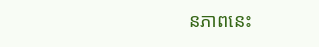នភាពនេះ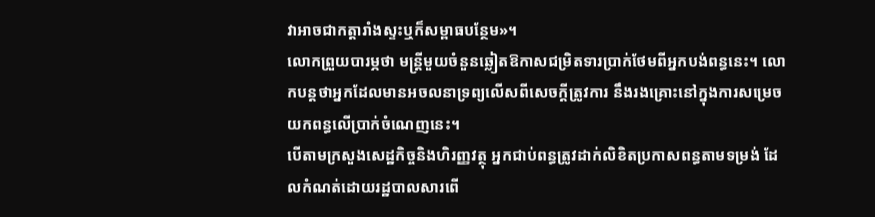វាអាចជាកត្តារាំងស្ទះឬក៏សម្ពាធបន្ថែម»។
លោកព្រួយបារម្ភថា មន្រ្តីមួយចំនួនឆ្លៀតឱកាសជម្រិតទារប្រាក់ថែមពីអ្នកបង់ពន្ធនេះ។ លោកបន្តថាអ្នកដែលមានអចលនាទ្រព្យលើសពីសេចក្តីត្រូវការ នឹងរងគ្រោះនៅក្នុងការសម្រេចយកពន្ធលើប្រាក់ចំណេញនេះ។
បើតាមក្រសួងសេដ្ឋកិច្ចនិងហិរញ្ញវត្ថុ អ្នកជាប់ពន្ធត្រូវដាក់លិខិតប្រកាសពន្ធតាមទម្រង់ ដែលកំណត់ដោយរដ្ឋបាលសារពើ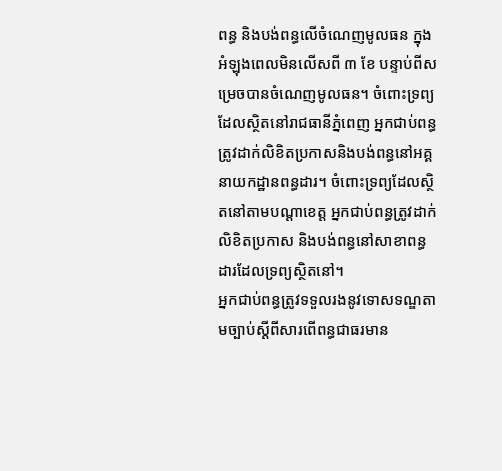ពន្ធ និងបង់ពន្ធលើចំណេញមូលធន ក្នុងអំឡុងពេលមិនលើសពី ៣ ខែ បន្ទាប់ពីសម្រេចបានចំណេញមូលធន។ ចំពោះទ្រព្យដែលស្ថិតនៅរាជធានីភ្នំពេញ អ្នកជាប់ពន្ធត្រូវដាក់លិខិតប្រកាសនិងបង់ពន្ធនៅអគ្គនាយកដ្ឋានពន្ធដារ។ ចំពោះទ្រព្យដែលស្ថិតនៅតាមបណ្តាខេត្ត អ្នកជាប់ពន្ធត្រូវដាក់លិខិតប្រកាស និងបង់ពន្ធនៅសាខាពន្ធដារដែលទ្រព្យស្ថិតនៅ។
អ្នកជាប់ពន្ធត្រូវទទួលរងនូវទោសទណ្ឌតាមច្បាប់ស្តីពីសារពើពន្ធជាធរមាន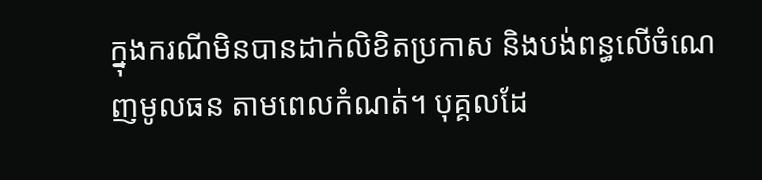ក្នុងករណីមិនបានដាក់លិខិតប្រកាស និងបង់ពន្ធលើចំណេញមូលធន តាមពេលកំណត់។ បុគ្គលដែ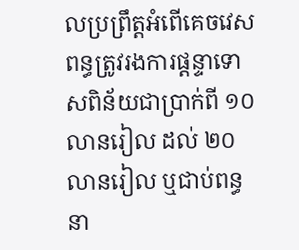លប្រព្រឹត្តអំពើគេចវេសពន្ធត្រូវរងការផ្តន្ទាទោសពិន័យជាប្រាក់ពី ១០ លានរៀល ដល់ ២០ លានរៀល ឬជាប់ពន្ធនា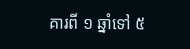គារពី ១ ឆ្នាំទៅ ៥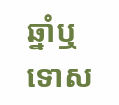ឆ្នាំឬទោស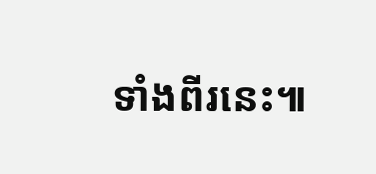ទាំងពីរនេះ៕